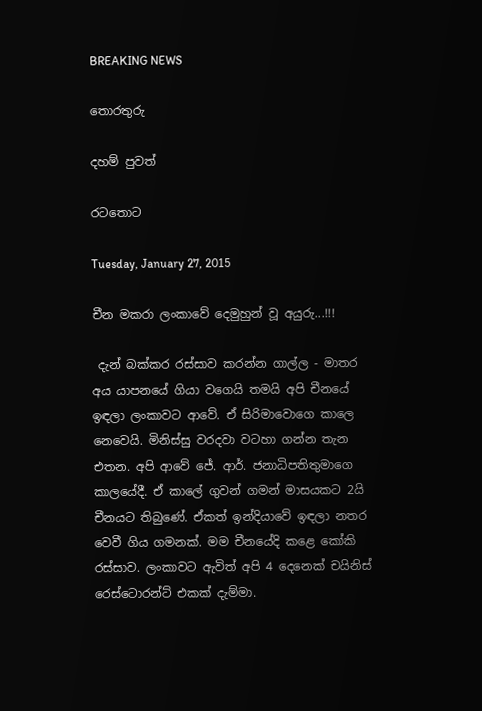BREAKING NEWS

තොරතුරු

දහම් පුවත්

රටතොට

Tuesday, January 27, 2015

චීන මකරා ලංකාවේ දෙමුහුන් වූ අයුරු...!!!

 දැන් බක්කර රස්සාව කරන්න ගාල්ල - මාතර අය යාපනයේ ගියා වගෙයි තමයි අපි චීනයේ ඉඳලා ලංකාවට ආවේ. ඒ සිරිමාවොගෙ කාලෙ නෙවෙයි. මිනිස්සු වරදවා වටහා ගන්න තැන එතන. අපි ආවේ ජේ. ආර්. ජනාධිපතිතුමාගෙ කාලයේදී. ඒ කාලේ ගුවන් ගමන් මාසයකට 2යි චීනයට තිබුණේ. ඒකත් ඉන්දියාවේ ඉඳලා නතර වෙවී ගිය ගමනක්. මම චීනයේදි කළෙ කෝකි රස්සාව. ලංකාවට ඇවිත් අපි 4 දෙනෙක් චයිනිස් රෙස්ටොරන්ට් එකක් දැම්මා.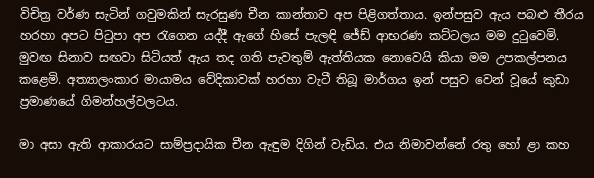විචිත්‍ර වර්ණ සැටින් ගවුමකින් සැරසුණ චීන කාන්තාව අප පිළිගත්තාය. ඉන්පසුව ඇය පබළු තීරය හරහා අපට පිටුපා අප රැගෙන යද්දී ඇගේ හිසේ පැලඳි ජේඩ් ආභරණ කට්ටලය මම දුටුවෙමි. මුවඟ සිනාව සඟවා සිටියත් ඇය තද ගති පැවතුම් ඇත්තියක නොවෙයි කියා මම උපකල්පනය කළෙමි. අත්‍යාලංකාර මායාමය වේදිකාවක් හරහා වැටී තිබූ මාර්ගය ඉන් පසුව වෙන් වූයේ කුඩා ප්‍රමාණයේ ගිමන්හල්වලටය.

මා අසා ඇති ආකාරයට සාම්ප්‍රදායික චීන ඇඳුම දිගින් වැඩිය. එය නිමාවන්නේ රතු හෝ ළා කහ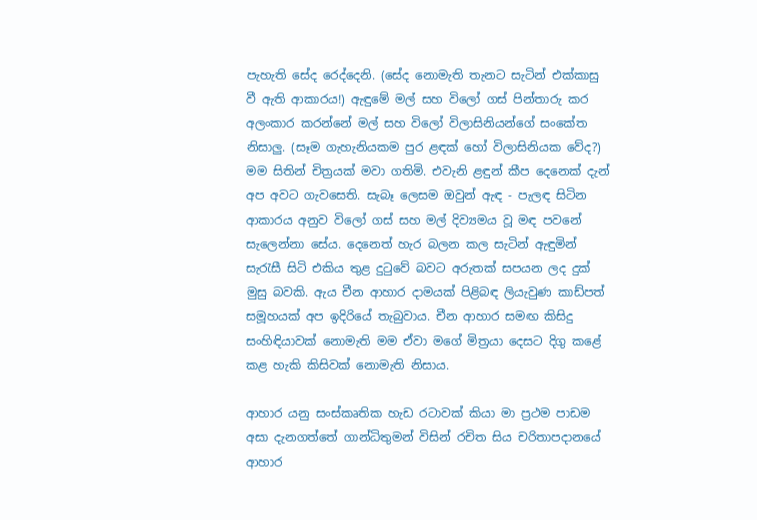පැහැති සේද රෙද්දෙනි. (සේද නොමැති තැනට සැටින් එක්කාසු වී ඇති ආකාරය!) ඇඳුමේ මල් සහ විලෝ ගස් පින්තාරු කර අලංකාර කරන්නේ මල් සහ විලෝ විලාසිනියන්ගේ සංකේත නිසාලු. (සෑම ගැහැනියකම පුර ළඳක් හෝ විලාසිනියක වේද?) මම සිතින් චිත්‍රයක් මවා ගතිමි. එවැනි ළඳුන් කීප දෙනෙක් දැන් අප අවට ගැවසෙති. සැබෑ ලෙසම ඔවුන් ඇඳ - පැලඳ සිටින ආකාරය අනුව විලෝ ගස් සහ මල් දිව්‍යමය වූ මඳ පවනේ සැලෙන්නා සේය. දෙනෙත් හැර බලන කල සැටින් ඇඳුමින් සැරැසී සිටි එකිය තුළ දුටුවේ බවට අරුතක් සපයන ලද දුක් මුසු බවකි. ඇය චීන ආහාර දාමයක් පිළිබඳ ලියැවුණ කාඩ්පත් සමූහයක් අප ඉදිරියේ තැබුවාය. චීන ආහාර සමඟ කිසිදු සංහිඳියාවක් නොමැති මම ඒවා මගේ මිත්‍රයා දෙසට දිගු කළේ කළ හැකි කිසිවක් නොමැති නිසාය.

ආහාර යනු සංස්කෘතික හැඩ රටාවක් කියා මා ප්‍රථම පාඩම අසා දැනගත්තේ ගාන්ධිතුමන් විසින් රචිත සිය චරිතාපදානයේ ආහාර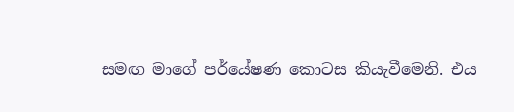සමඟ මාගේ පර්යේෂණ කොටස කියැවීමෙනි. එය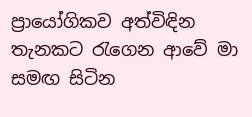ප්‍රායෝගිකව අත්විඳින තැනකට රැගෙන ආවේ මා සමඟ සිටින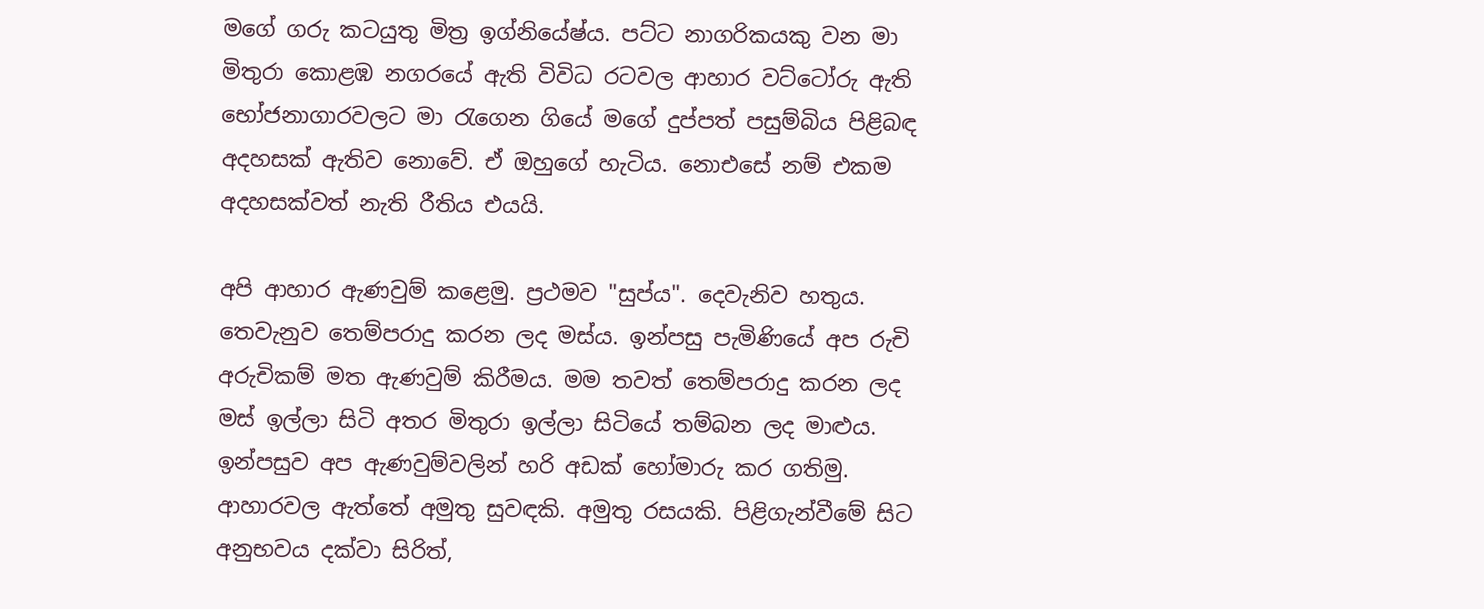මගේ ගරු කටයුතු මිත්‍ර ඉග්නියේෂ්ය. පට්ට නාගරිකයකු වන මා මිතුරා කොළඹ නගරයේ ඇති විවිධ රටවල ආහාර වට්ටෝරු ඇති භෝජනාගාරවලට මා රැගෙන ගියේ මගේ දුප්පත් පසුම්බිය පිළිබඳ අදහසක් ඇතිව නොවේ. ඒ ඔහුගේ හැටිය. නොඑසේ නම් එකම අදහසක්වත් නැති රීතිය එයයි.

අපි ආහාර ඇණවුම් කළෙමු. ප්‍රථමව "සුප්ය". දෙවැනිව හතුය. තෙවැනුව තෙම්පරාදු කරන ලද මස්ය. ඉන්පසු පැමිණියේ අප රුචි අරුචිකම් මත ඇණවුම් කිරීමය. මම තවත් තෙම්පරාදු කරන ලද මස් ඉල්ලා සිටි අතර මිතුරා ඉල්ලා සිටියේ තම්බන ලද මාළුය. ඉන්පසුව අප ඇණවුම්වලින් හරි අඩක් හෝමාරු කර ගතිමු. ආහාරවල ඇත්තේ අමුතු සුවඳකි. අමුතු රසයකි. පිළිගැන්වීමේ සිට අනුභවය දක්වා සිරිත්,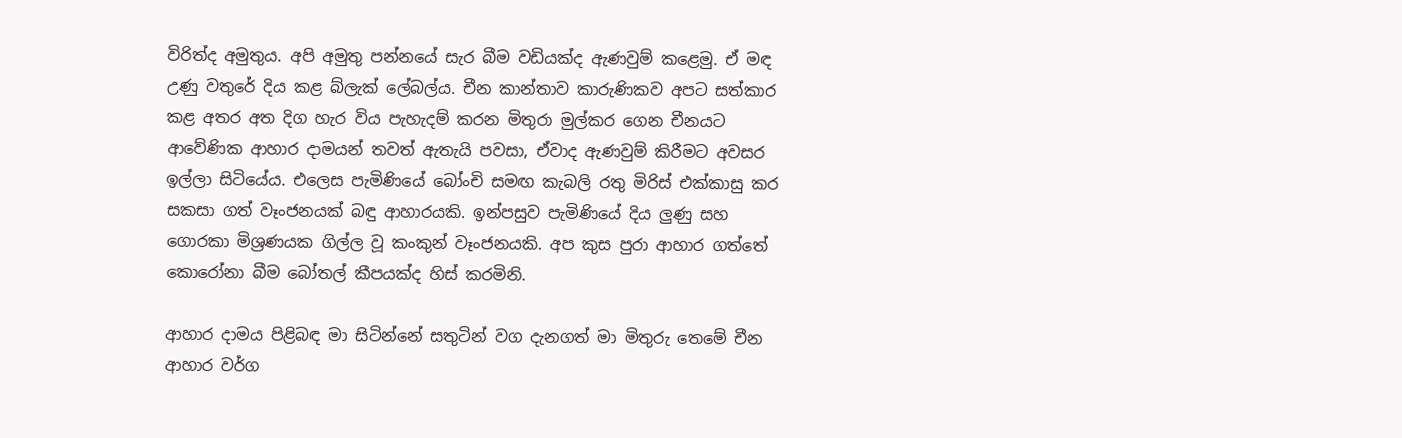විරිත්ද අමුතුය. අපි අමුතු පන්නයේ සැර බීම වඩියක්ද ඇණවුම් කළෙමු. ඒ මඳ උණු වතුරේ දිය කළ බ්ලැක් ලේබල්ය. චීන කාන්තාව කාරුණිකව අපට සත්කාර කළ අතර අත දිග හැර විය පැහැදම් කරන මිතුරා මුල්කර ගෙන චීනයට ආවේණික ආහාර දාමයන් තවත් ඇතැයි පවසා, ඒවාද ඇණවුම් කිරීමට අවසර ඉල්ලා සිටියේය. එලෙස පැමිණියේ බෝංචි සමඟ කැබලි රතු මිරිස් එක්කාසු කර සකසා ගත් වෑංජනයක් බඳු ආහාරයකි. ඉන්පසුව පැමිණියේ දිය ලුණු සහ ගොරකා මිශ්‍රණයක ගිල්ල වූ කංකුන් වෑංජනයකි. අප කුස පුරා ආහාර ගත්තේ කොරෝනා බීම බෝතල් කීපයක්ද හිස් කරමිනි.

ආහාර දාමය පිළිබඳ මා සිටින්නේ සතුටින් වග දැනගත් මා මිතුරු තෙමේ චීන ආහාර වර්ග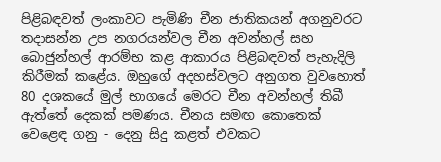පිළිබඳවත් ලංකාවට පැමිණි චීන ජාතිකයන් අගනුවරට තදාසන්න උප නගරයන්වල චීන අවන්හල් සහ බොජුන්හල් ආරම්භ කළ ආකාරය පිළිබඳවත් පැහැදිලි කිරීමක් කළේය. ඔහුගේ අදහස්වලට අනුගත වුවහොත් 80 දශකයේ මුල් භාගයේ මෙරට චීන අවන්හල් තිබී ඇත්තේ දෙකක් පමණය. චීනය සමඟ කොතෙක් වෙළෙඳ ගනු - දෙනු සිදු කළත් එවකට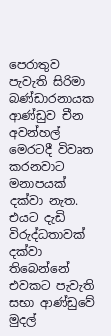පෙරාතුව පැවැති සිරිමා බණ්ඩාරනායක ආණ්ඩුව චීන අවන්හල් මෙරටදී විවෘත කරනවාට මනාපයක් දක්වා නැත. එයට දැඩි විරුද්ධතාවක් දක්වා තිබෙන්නේ එවකට පැවැති සභා ආණ්ඩුවේ මුදල්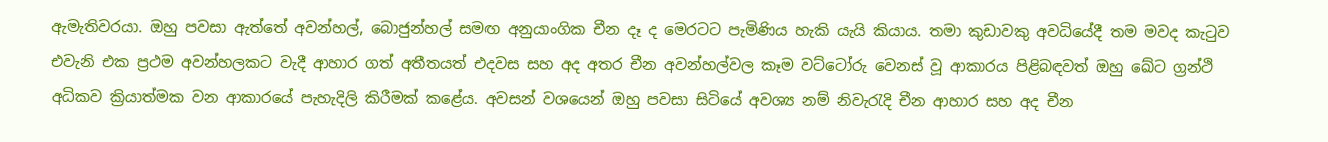ඇමැතිවරයා. ඔහු පවසා ඇත්තේ අවන්හල්, බොජුන්හල් සමඟ අනුයාංගික චීන දෑ ද මෙරටට පැමිණිය හැකි යැයි කියාය. තමා කුඩාවකු අවධියේදී තම මවද කැටුව එවැනි එක ප්‍රථම අවන්හලකට වැදී ආහාර ගත් අතීතයත් එදවස සහ අද අතර චීන අවන්හල්වල කෑම වට්ටෝරු වෙනස් වූ ආකාරය පිළිබඳවත් ඔහු ඛේට ග්‍රන්ථි අධිකව ක්‍රියාත්මක වන ආකාරයේ පැහැදිලි කිරීමක් කළේය. අවසන් වශයෙන් ඔහු පවසා සිටියේ අවශ්‍ය නම් නිවැරැදි චීන ආහාර සහ අද චීන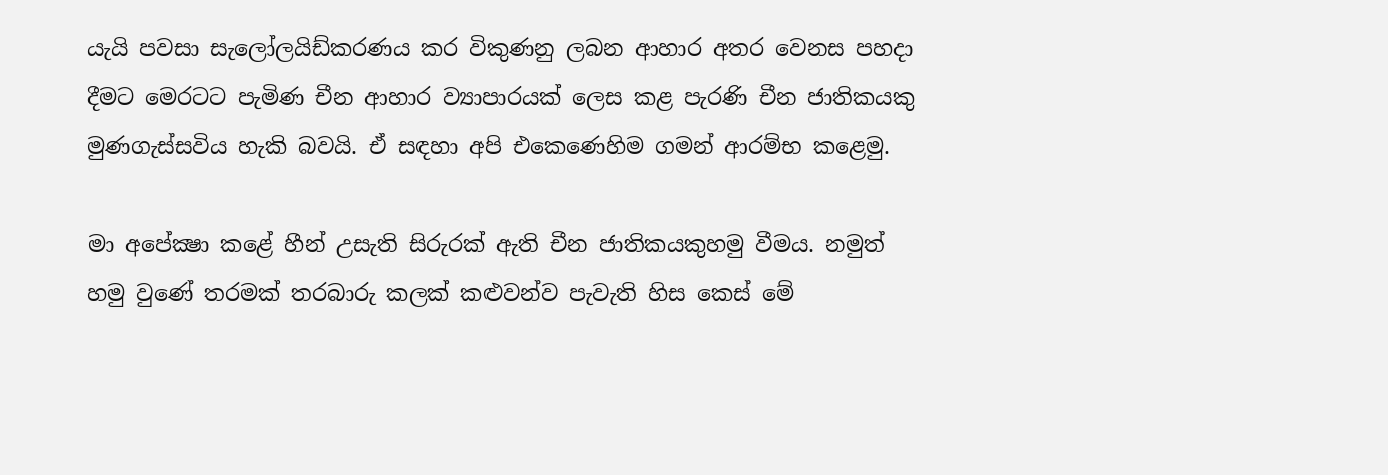යැයි පවසා සැලෝලයිඩ්කරණය කර විකුණනු ලබන ආහාර අතර වෙනස පහදා දීමට මෙරටට පැමිණ චීන ආහාර ව්‍යාපාරයක් ලෙස කළ පැරණි චීන ජාතිකයකු මුණගැස්සවිය හැකි බවයි. ඒ සඳහා අපි එකෙණෙහිම ගමන් ආරම්භ කළෙමු.

මා අපේක්‍ෂා කළේ හීන් උසැති සිරුරක් ඇති චීන ජාතිකයකුහමු වීමය. නමුත් හමු වුණේ තරමක් තරබාරු කලක් කළුවන්ව පැවැති හිස කෙස් මේ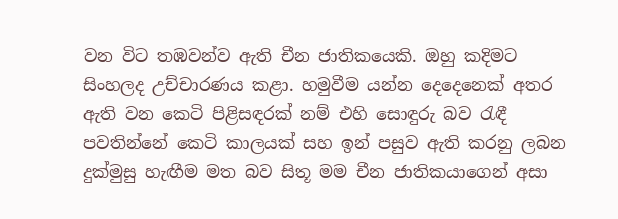වන විට තඹවන්ව ඇති චීන ජාතිකයෙකි. ඔහු කදිමට සිංහලද උච්චාරණය කළා. හමුවීම යන්න දෙදෙනෙක් අතර ඇති වන කෙටි පිළිසඳරක් නම් එහි සොඳුරු බව රැඳී පවතින්නේ කෙටි කාලයක් සහ ඉන් පසුව ඇති කරනු ලබන දුක්මුසු හැඟීම මත බව සිතූ මම චීන ජාතිකයාගෙන් අසා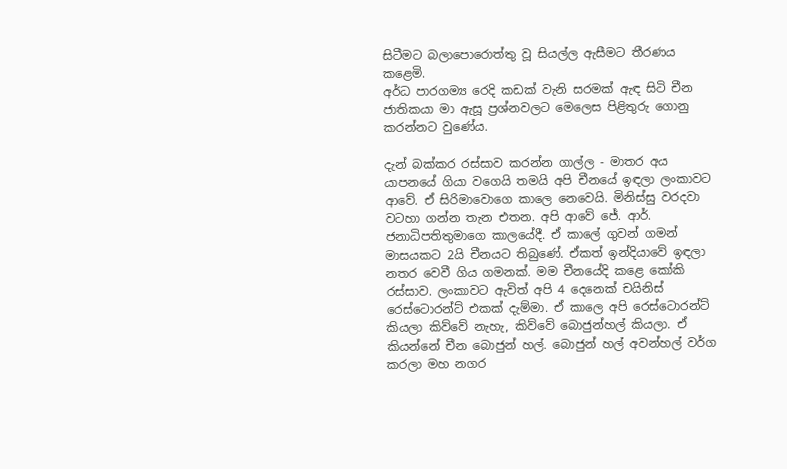සිටීමට බලාපොරොත්තු වූ සියල්ල ඇසීමට තීරණය කළෙමි.
අර්ධ පාරගම්‍ය රෙදි කඩක් වැනි සරමක් ඇඳ සිටි චීන ජාතිකයා මා ඇසූ ප්‍රශ්නවලට මෙලෙස පිළිතුරු ගොනු කරන්නට වුණේය.

දැන් බක්කර රස්සාව කරන්න ගාල්ල - මාතර අය යාපනයේ ගියා වගෙයි තමයි අපි චීනයේ ඉඳලා ලංකාවට ආවේ. ඒ සිරිමාවොගෙ කාලෙ නෙවෙයි. මිනිස්සු වරදවා වටහා ගන්න තැන එතන. අපි ආවේ ජේ. ආර්. ජනාධිපතිතුමාගෙ කාලයේදී. ඒ කාලේ ගුවන් ගමන් මාසයකට 2යි චීනයට තිබුණේ. ඒකත් ඉන්දියාවේ ඉඳලා නතර වෙවී ගිය ගමනක්. මම චීනයේදි කළෙ කෝකි රස්සාව. ලංකාවට ඇවිත් අපි 4 දෙනෙක් චයිනිස් රෙස්ටොරන්ට් එකක් දැම්මා. ඒ කාලෙ අපි රෙස්ටොරන්ට් කියලා කිව්වේ නැහැ, කිව්වේ බොජුන්හල් කියලා. ඒ කියන්නේ චීන බොජුන් හල්. බොජුන් හල් අවන්හල් වර්ග කරලා මහ නගර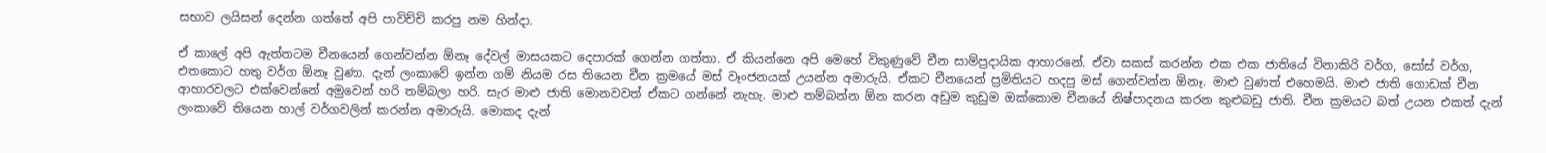සභාව ලයිසන් දෙන්න ගත්තේ අපි පාවිච්චි කරපු නම හින්දා.

ඒ කාලේ අපි ඇත්තටම චීනයෙන් ගෙන්වන්න ඕනෑ දේවල් මාසයකට දෙපාරක් ගෙන්න ගත්තා. ඒ කියන්නෙ අපි මෙහේ විකුණුවේ චීන සාම්ප්‍රදායික ආහාරනේ. ඒවා සකස් කරන්න එක එක ජාතියේ විනාකිරි වර්ග, සෝස් වර්ග, එතකොට හතු වර්ග ඕනෑ වුණා. දැන් ලංකාවේ ඉන්න ගම් නියම රස තියෙන චීන ක්‍රමයේ මස් වෑංජනයක් උයන්න අමාරුයි. ඒකට චීනයෙන් ප්‍රමිතියට හදපු මස් ගෙන්වන්න ඕනෑ. මාළු වුණත් එහෙමයි. මාළු ජාති ගොඩක් චීන ආහාරවලට එක්වෙන්නේ අමුවෙන් හරි තම්බලා හරි. සැර මාළු ජාති මොනවවත් ඒකට ගන්නේ නැහැ. මාළු තම්බන්න ඕන කරන අඩුම කුඩුම ඔක්කොම චීනයේ නිෂ්පාදනය කරන කුළුබඩු ජාති. චීන ක්‍රමයට බත් උයන එකත් දැන් ලංකාවේ තියෙන හාල් වර්ගවලින් කරන්න අමාරුයි. මොකද දැන්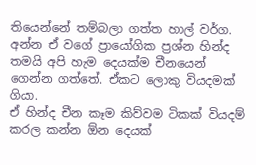තියෙන්නේ තම්බලා ගත්ත හාල් වර්ග. අන්න ඒ වගේ ප්‍රායෝගික ප්‍රශ්න හින්ද තමයි අපි හැම දෙයක්ම චීනයෙන් ගෙන්න ගත්තේ. ඒකට ලොකු වියදමක් ගියා.
ඒ හින්ද චීන කෑම කිව්වම ටිකක් වියදම් කරල කන්න ඕන දෙයක්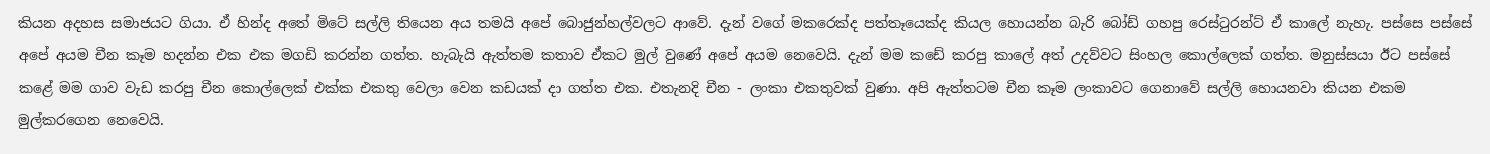කියන අදහස සමාජයට ගියා. ඒ හින්ද අතේ මිටේ සල්ලි තියෙන අය තමයි අපේ බොජුන්හල්වලට ආවේ. දැන් වගේ මකරෙක්ද පත්තෑයෙක්ද කියල හොයන්න බැරි බෝඩ් ගහපු රෙස්ටුරන්ට් ඒ කාලේ නැහැ. පස්සෙ පස්සේ අපේ අයම චීන කෑම හදන්න එක එක මගඩි කරන්න ගත්ත. හැබැයි ඇත්තම කතාව ඒකට මුල් වුණේ අපේ අයම නෙවෙයි. දැන් මම කඩේ කරපු කාලේ අත් උදව්වට සිංහල කොල්ලෙක් ගත්ත. මනුස්සයා ඊට පස්සේ කළේ මම ගාව වැඩ කරපු චීන කොල්ලෙක් එක්ක එකතු වෙලා වෙන කඩයක් දා ගත්ත එක. එතැනදි චීන - ලංකා එකතුවක් වුණා. අපි ඇත්තටම චීන කෑම ලංකාවට ගෙනාවේ සල්ලි හොයනවා කියන එකම මුල්කරගෙන නෙවෙයි.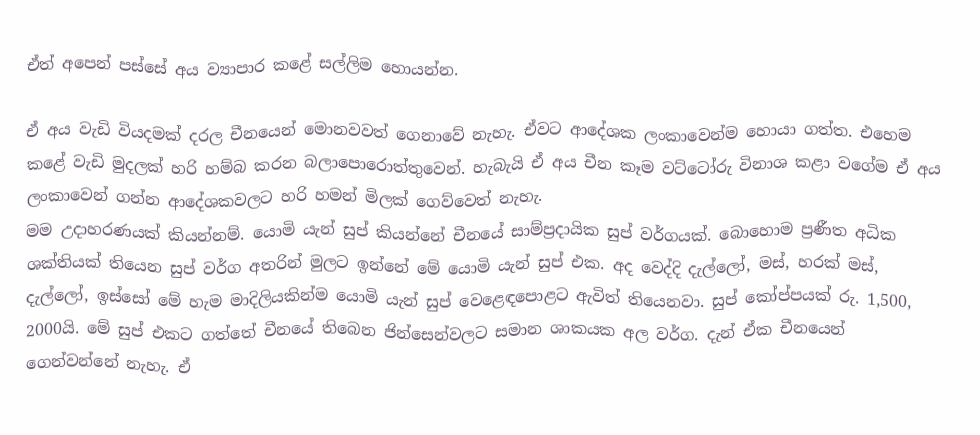ඒත් අපෙන් පස්සේ අය ව්‍යාපාර කළේ සල්ලිම හොයන්න.

ඒ අය වැඩි වියදමක් දරල චීනයෙන් මොනවවත් ගෙනාවේ නැහැ. ඒවට ආදේශක ලංකාවෙන්ම හොයා ගත්ත. එහෙම කළේ වැඩි මුදලක් හරි හම්බ කරන බලාපොරොත්තුවෙන්. හැබැයි ඒ අය චීන කෑම වට්ටෝරු විනාශ කළා වගේම ඒ අය ලංකාවෙන් ගන්න ආදේශකවලට හරි හමන් මිලක් ගෙව්වෙත් නැහැ.
මම උදාහරණයක් කියන්නම්. යොමි යැන් සුප් කියන්නේ චීනයේ සාම්ප්‍රදායික සුප් වර්ගයක්. බොහොම ප්‍රණීත අධික ශක්තියක් තියෙන සුප් වර්ග අතරින් මුලට ඉන්නේ මේ යොමි යැන් සුප් එක. අද වෙද්දි දැල්ලෝ, මස්, හරක් මස්, දැල්ලෝ, ඉස්සෝ මේ හැම මාදිලියකින්ම යොමි යැන් සුප් වෙළෙඳපොළට ඇවිත් තියෙනවා. සුප් කෝප්පයක් රු. 1,500, 2000යි. මේ සුප් එකට ගත්තේ චීනයේ තිබෙන ජින්සෙන්වලට සමාන ශාකයක අල වර්ග. දැන් ඒක චීනයෙන් ගෙන්වන්නේ නැහැ. ඒ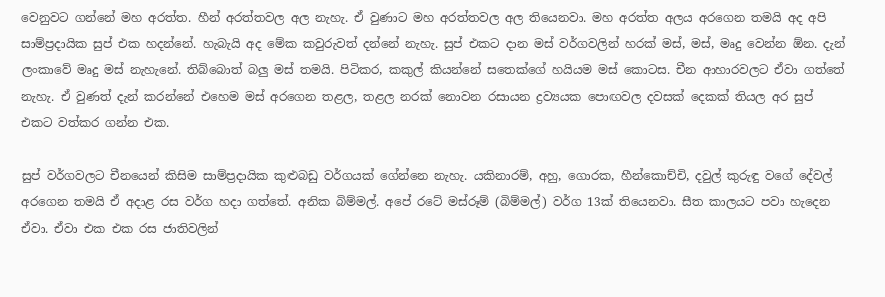වෙනුවට ගන්නේ මහ අරත්ත. හීන් අරත්තවල අල නැහැ. ඒ වුණාට මහ අරත්තවල අල තියෙනවා. මහ අරත්ත අලය අරගෙන තමයි අද අපි සාම්ප්‍රදායික සුප් එක හදන්නේ. හැබැයි අද මේක කවුරුවත් දන්නේ නැහැ. සුප් එකට දාන මස් වර්ගවලින් හරක් මස්, මස්, මෘදු වෙන්න ඕන. දැන් ලංකාවේ මෘදු මස් නැහැනේ. තිබ්බොත් බලු මස් තමයි. පිටිකර, කකුල් කියන්නේ සතෙක්ගේ හයියම මස් කොටස. චීන ආහාරවලට ඒවා ගත්තේ නැහැ. ඒ වුණත් දැන් කරන්නේ එහෙම මස් අරගෙන තළල, තළල නරක් නොවන රසායන ද්‍රව්‍යයක පොඟවල දවසක් දෙකක් තියල අර සුප් එකට වත්කර ගන්න එක.

සුප් වර්ගවලට චීනයෙන් කිසිම සාම්ප්‍රදායික කුළුබඩු වර්ගයක් ගේන්නෙ නැහැ. යකිනාරම්, අහු, ගොරක, හීන්කොච්චි, දවුල් කුරුඳු වගේ දේවල් අරගෙන තමයි ඒ අදාළ රස වර්ග හදා ගත්තේ. අනික බිම්මල්. අපේ රටේ මස්රූම් (බිම්මල්) වර්ග 13ක් තියෙනවා. සීත කාලයට පවා හැදෙන ඒවා. ඒවා එක එක රස ජාතිවලින්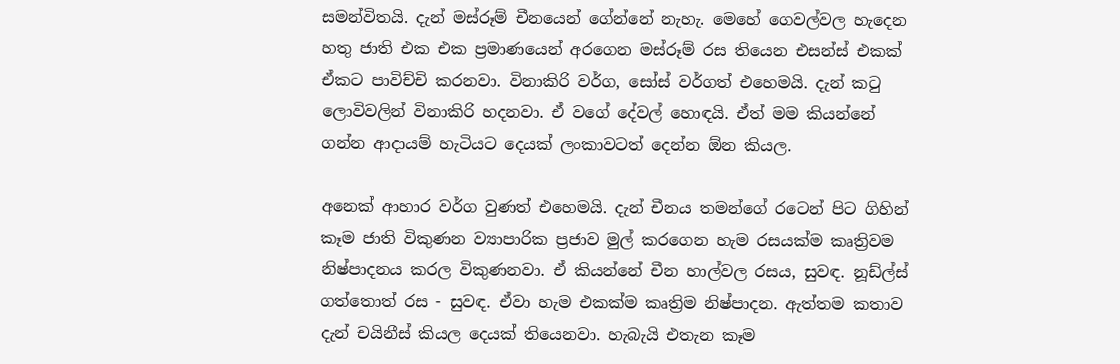සමන්විතයි. දැන් මස්රූම් චීනයෙන් ගේන්නේ නැහැ. මෙහේ ගෙවල්වල හැදෙන හතු ජාති එක එක ප්‍රමාණයෙන් අරගෙන මස්රූම් රස තියෙන එසන්ස් එකක් ඒකට පාවිච්චි කරනවා. විනාකිරි වර්ග, සෝස් වර්ගත් එහෙමයි. දැන් කටු ලොවිවලින් විනාකිරි හදනවා. ඒ වගේ දේවල් හොඳයි. ඒත් මම කියන්නේ ගන්න ආදායම් හැටියට දෙයක් ලංකාවටත් දෙන්න ඕන කියල.

අනෙක් ආහාර වර්ග වුණත් එහෙමයි. දැන් චීනය තමන්ගේ රටෙන් පිට ගිහින් කෑම ජාති විකුණන ව්‍යාපාරික ප්‍රජාව මුල් කරගෙන හැම රසයක්ම කෘත්‍රිවම නිෂ්පාදනය කරල විකුණනවා. ඒ කියන්නේ චීන හාල්වල රසය, සුවඳ. නූඩ්ල්ස් ගත්තොත් රස - සුවඳ. ඒවා හැම එකක්ම කෘත්‍රිම නිෂ්පාදන. ඇත්තම කතාව දැන් චයිනීස් කියල දෙයක් තියෙනවා. හැබැයි එතැන කෑම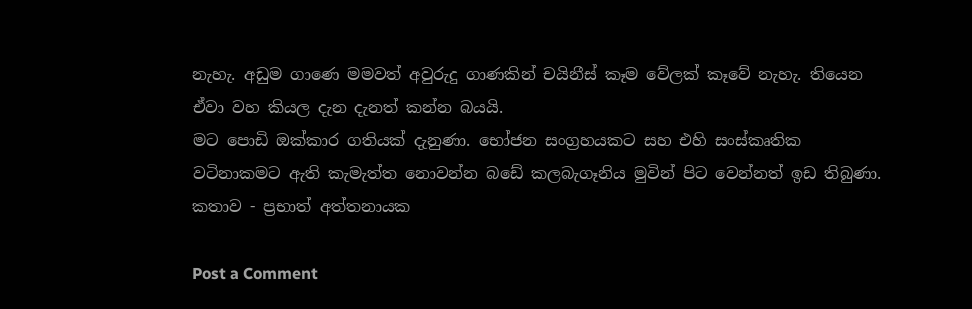නැහැ. අඩුම ගාණෙ මමවත් අවුරුදු ගාණකින් චයිනීස් කෑම වේලක් කෑවේ නැහැ. තියෙන ඒවා වහ කියල දැන දැනත් කන්න බයයි.
මට පොඩි ඔක්කාර ගතියක් දැනුණා. භෝජන සංග්‍රහයකට සහ එහි සංස්කෘතික වටිනාකමට ඇති කැමැත්ත නොවන්න බඩේ කලබැගෑනිය මුවින් පිට වෙන්නත් ඉඩ තිබුණා.
කතාව - ප්‍රභාත් අත්තනායක

Post a Comment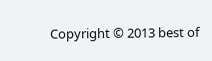Copyright © 2013 best of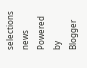selections news
Powered by Blogger